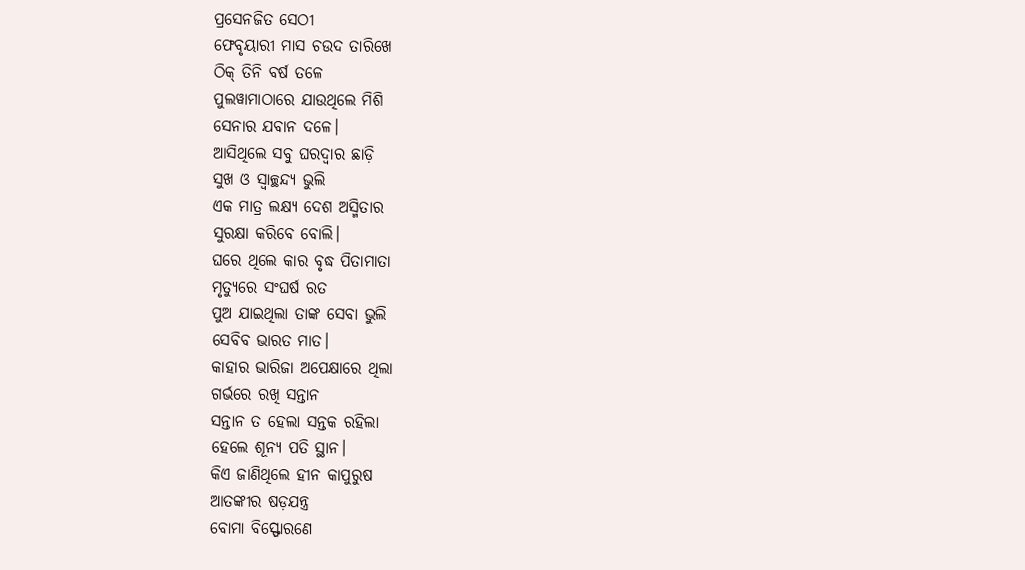ପ୍ରସେନଜିତ ସେଠୀ
ଫେବୃୟାରୀ ମାସ ଚଉଦ ତାରିଖେ
ଠିକ୍ ତିନି ବର୍ଷ ତଳେ
ପୁଲୱାମାଠାରେ ଯାଉଥିଲେ ମିଶି
ସେନାର ଯବାନ ଦଳେ।
ଆସିଥିଲେ ସବୁ ଘରଦ୍ବାର ଛାଡ଼ି
ସୁଖ ଓ ସ୍ୱାଚ୍ଛନ୍ଦ୍ୟ ଭୁଲି
ଏକ ମାତ୍ର ଲକ୍ଷ୍ୟ ଦେଶ ଅସ୍ମିତାର
ସୁରକ୍ଷା କରିବେ ବୋଲି।
ଘରେ ଥିଲେ କାର ବୃଦ୍ଧ ପିତାମାତା
ମୃତ୍ୟୁରେ ସଂଘର୍ଷ ରତ
ପୁଅ ଯାଇଥିଲା ତାଙ୍କ ସେବା ଭୁଲି
ସେବିବ ଭାରତ ମାତ।
କାହାର ଭାରିଜା ଅପେକ୍ଷାରେ ଥିଲା
ଗର୍ଭରେ ରଖି ସନ୍ତାନ
ସନ୍ତାନ ତ ହେଲା ସନ୍ତକ ରହିଲା
ହେଲେ ଶୂନ୍ୟ ପତି ସ୍ଥାନ।
କିଏ ଜାଣିଥିଲେ ହୀନ କାପୁରୁଷ
ଆତଙ୍କୀର ଷଡ଼ଯନ୍ତ୍ର
ବୋମା ବିସ୍ଫୋରଣେ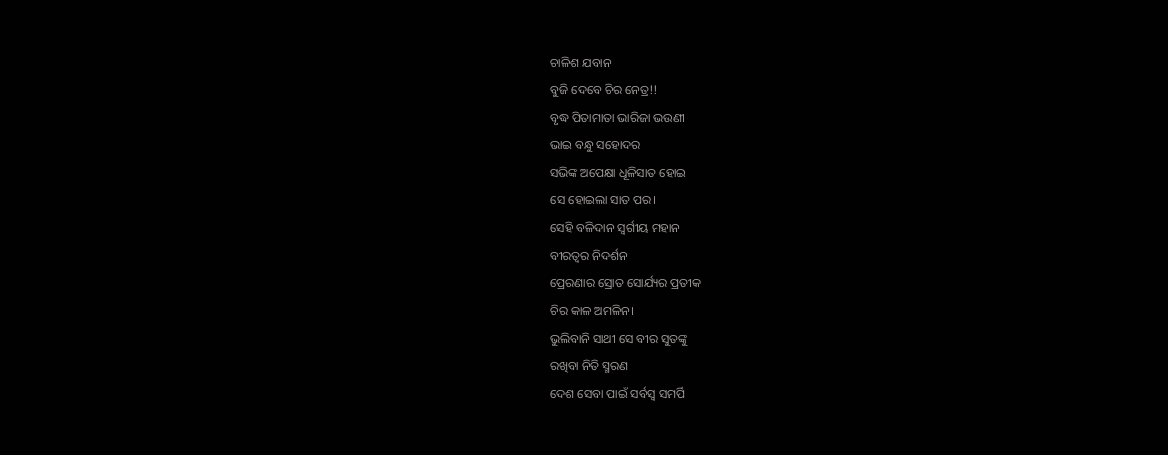ଚାଳିଶ ଯବାନ
ବୁଜି ଦେବେ ଚିର ନେତ୍ର!!
ବୃଦ୍ଧ ପିତାମାତା ଭାରିଜା ଭଉଣୀ
ଭାଇ ବନ୍ଧୁ ସହୋଦର
ସଭିଙ୍କ ଅପେକ୍ଷା ଧୂଳିସାତ ହୋଇ
ସେ ହୋଇଲା ସାତ ପର।
ସେହି ବଳିଦାନ ସ୍ୱର୍ଗୀୟ ମହାନ
ବୀରତ୍ୱର ନିଦର୍ଶନ
ପ୍ରେରଣାର ସ୍ରୋତ ସୋର୍ଯ୍ୟର ପ୍ରତୀକ
ଚିର କାଳ ଅମଳିନ।
ଭୁଲିବାନି ସାଥୀ ସେ ବୀର ସୁତଙ୍କୁ
ରଖିବା ନିତି ସ୍ମରଣ
ଦେଶ ସେବା ପାଇଁ ସର୍ବସ୍ବ ସମର୍ପି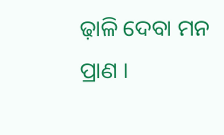ଢ଼ାଳି ଦେବା ମନ ପ୍ରାଣ ।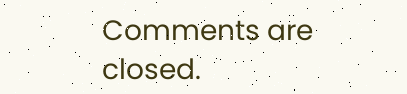Comments are closed.